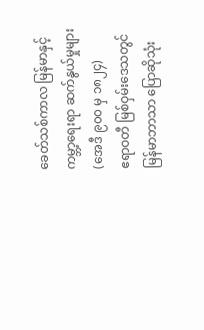ခေတ်သစ်ကာလ မြန်မာနှင့် ကမ္ဘာ့ရေးရာ ဆက်နွယ်မှုများ (အေဒီ ၉၀၀ မှ ၁၈၂၄)
ဧရာဝတီ မြစ်ဝှမ်းဒေသတွင် မြန်မာဘာသာ ပြောဆိုသုံး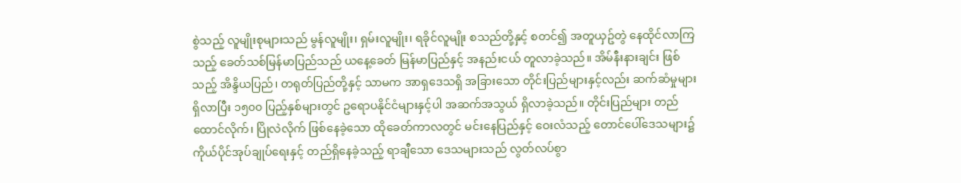စွဲသည့် လူမျိုးစုများသည် မွန်လူမျိုး၊ ရှမ်းလူမျိုး၊ ရခိုင်လူမျိုး စသည်တို့နှင့် စတင်၍ အတူယှဥ်တွဲ နေထိုင်လာကြသည့် ခေတ်သစ်မြန်မာပြည်သည် ယနေ့ခေတ် မြန်မာပြည်နှင့် အနည်းငယ် တူလာခဲ့သည်။ အိမ်နီးနားချင်း ဖြစ်သည့် အိန္ဒိယပြည်၊ တရုတ်ပြည်တို့နှင့် သာမက အာရှဒေသရှိ အခြားသော တိုင်းပြည်များနှင့်လည်း ဆက်ဆံမှုများ ရှိလာပြီး ၁၅၀၀ ပြည့်နှစ်များတွင် ဥရောပနိုင်ငံများနှင့်ပါ အဆက်အသွယ် ရှိလာခဲ့သည်။ တိုင်းပြည်များ တည်ထောင်လိုက်၊ ပြိုလဲလိုက် ဖြစ်နေခဲ့သော ထိုခေတ်ကာလတွင် မင်းနေပြည်နှင့် ဝေးလံသည့် တောင်ပေါ်ဒေသများ၌ ကိုယ်ပိုင်အုပ်ချုပ်ရေးနှင့် တည်ရှိနေခဲ့သည့် ရာချီသော ဒေသများသည် လွတ်လပ်စွာ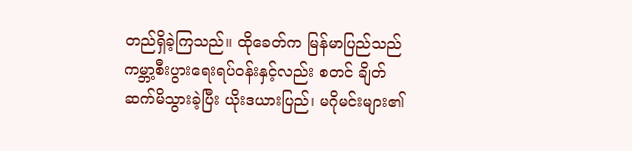တည်ရှိခဲ့ကြသည်။ ထိုခေတ်က မြန်မာပြည်သည် ကမ္ဘာ့စီးပွားရေးရပ်ဝန်းနှင့်လည်း စတင် ချိတ်ဆက်မိသွားခဲ့ပြီး ယိုးဒယားပြည်၊ မဂိုမင်းများ၏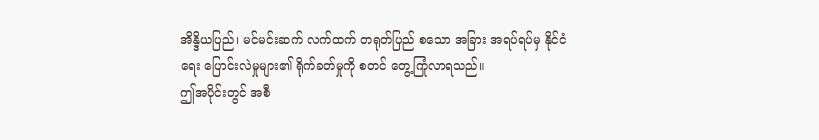အိန္ဒိယပြည်၊ မင်မင်းဆက် လက်ထက် တရုတ်ပြည် စသော အခြား အရပ်ရပ်မှ နိုင်ငံရေး ပြောင်းလဲမှုများ၏ ရိုက်ခတ်မှုကို စတင် တွေ့ကြုံလာရသည်။
ဤအပိုင်းတွင် အစီ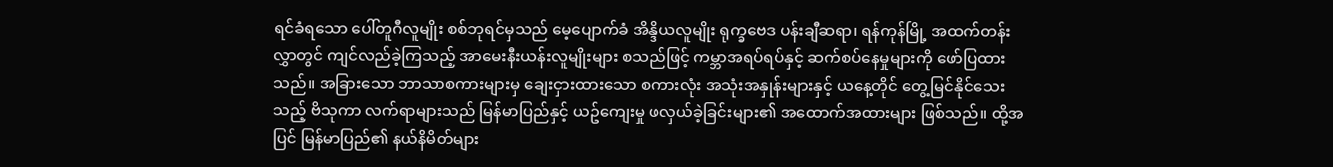ရင်ခံရသော ပေါ်တူဂီလူမျိုး စစ်ဘုရင်မှသည် မေ့ပျောက်ခံ အိန္ဒိယလူမျိုး ရုက္ခဗေဒ ပန်းချီဆရာ၊ ရန်ကုန်မြို့ အထက်တန်းလွှာတွင် ကျင်လည်ခဲ့ကြသည့် အာမေးနီးယန်းလူမျိုးများ စသည်ဖြင့် ကမ္ဘာအရပ်ရပ်နှင့် ဆက်စပ်နေမှုများကို ဖော်ပြထားသည်။ အခြားသော ဘာသာစကားများမှ ချေးငှားထားသော စကားလုံး အသုံးအနှုန်းများနှင့် ယနေ့တိုင် တွေ့မြင်နိုင်သေးသည့် ဗိသုကာ လက်ရာများသည် မြန်မာပြည်နှင့် ယဥ်ကျေးမှု ဖလှယ်ခဲ့ခြင်းများ၏ အထောက်အထားများ ဖြစ်သည်။ ထို့အပြင် မြန်မာပြည်၏ နယ်နိမိတ်များ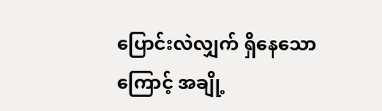ပြောင်းလဲလျှက် ရှိနေသောကြောင့် အချို့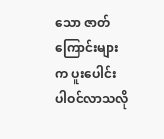သော ဇာတ်ကြောင်းများက ပူးပေါင်း ပါဝင်လာသလို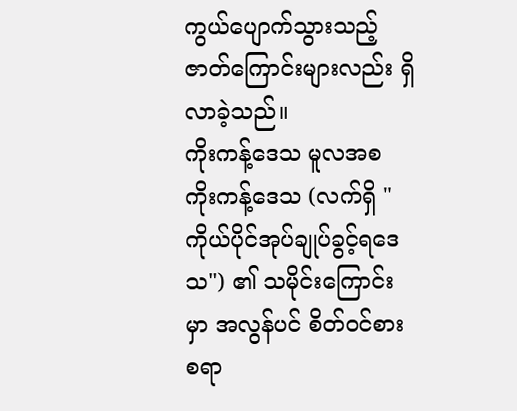ကွယ်ပျောက်သွားသည့် ဇာတ်ကြောင်းများလည်း ရှိလာခဲ့သည်။
ကိုးကန့်ဒေသ မူလအစ
ကိုးကန့်ဒေသ (လက်ရှိ "ကိုယ်ပိုင်အုပ်ချုပ်ခွင့်ရဒေသ") ၏ သမိုင်းကြောင်းမှာ အလွန်ပင် စိတ်ဝင်စားစရာ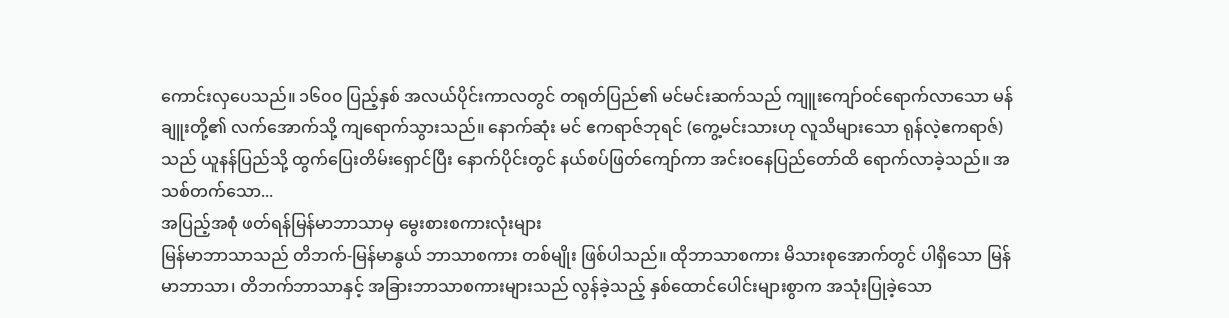ကောင်းလှပေသည်။ ၁၆၀၀ ပြည့်နှစ် အလယ်ပိုင်းကာလတွင် တရုတ်ပြည်၏ မင်မင်းဆက်သည် ကျူးကျော်ဝင်ရောက်လာသော မန်ချူးတို့၏ လက်အောက်သို့ ကျရောက်သွားသည်။ နောက်ဆုံး မင် ဧကရာဇ်ဘုရင် (ကွေ့မင်းသားဟု လူသိများသော ရုန်လဲ့ဧကရာဇ်)သည် ယူနန်ပြည်သို့ ထွက်ပြေးတိမ်းရှောင်ပြီး နောက်ပိုင်းတွင် နယ်စပ်ဖြတ်ကျော်ကာ အင်းဝနေပြည်တော်ထိ ရောက်လာခဲ့သည်။ အသစ်တက်သော...
အပြည့်အစုံ ဖတ်ရန်မြန်မာဘာသာမှ မွေးစားစကားလုံးများ
မြန်မာဘာသာသည် တိဘက်-မြန်မာနွယ် ဘာသာစကား တစ်မျိုး ဖြစ်ပါသည်။ ထိုဘာသာစကား မိသားစုအောက်တွင် ပါရှိသော မြန်မာဘာသာ၊ တိဘက်ဘာသာနှင့် အခြားဘာသာစကားများသည် လွန်ခဲ့သည့် နှစ်ထောင်ပေါင်းများစွာက အသုံးပြုခဲ့သော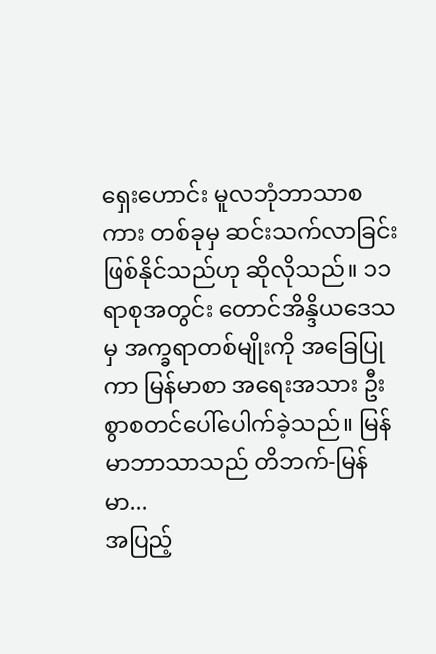ရှေးဟောင်း မူလဘုံဘာသာစကား တစ်ခုမှ ဆင်းသက်လာခြင်း ဖြစ်နိုင်သည်ဟု ဆိုလိုသည်။ ၁၁ ရာစုအတွင်း တောင်အိန္ဒိယဒေသမှ အက္ခရာတစ်မျိုးကို အခြေပြုကာ မြန်မာစာ အရေးအသား ဦးစွာစတင်ပေါ်ပေါက်ခဲ့သည်။ မြန်မာဘာသာသည် တိဘက်-မြန်မာ...
အပြည့်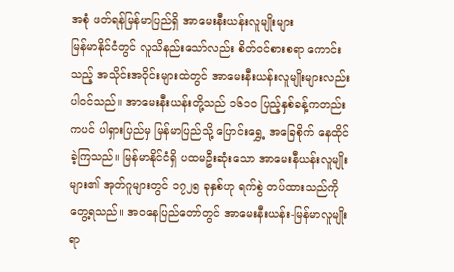အစုံ ဖတ်ရန်မြန်မာပြည်ရှိ အာမေးနီးယန်းလူမျိုးများ
မြန်မာနိုင်ငံတွင် လူသိနည်းသော်လည်း စိတ်ဝင်စားစရာ ကောင်းသည့် အသိုင်းအဝိုင်းများထဲတွင် အာမေးနီးယန်းလူမျိုးများလည်း ပါဝင်သည်။ အာမေးနီးယန်းတို့သည် ၁၆၁၀ ပြည့်နှစ်ခန့်ကတည်းကပင် ပါရှားပြည်မှ မြန်မာပြည်သို့ ပြောင်းရွှေ့ အခြေစိုက် နေထိုင်ခဲ့ကြသည်။ မြန်မာနိုင်ငံရှိ ပထမဦးဆုံးသော အာမေးနီယန်းလူမျိုးများ၏ အုတ်ဂူများတွင် ၁၇၂၅ ခုနှစ်ဟု ရက်စွဲ တပ်ထားသည်ကို တွေ့ရသည်။ အဝနေပြည်တော်တွင် အာမေးနီးယန်း-မြန်မာလူမျိုး ရာ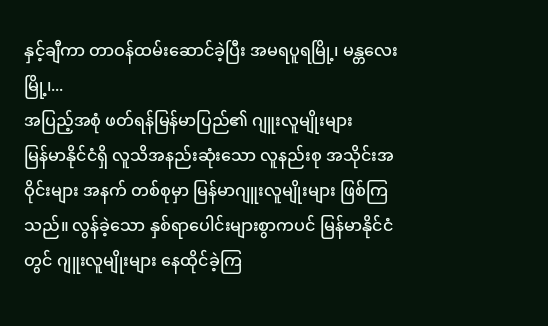နှင့်ချီကာ တာဝန်ထမ်းဆောင်ခဲ့ပြီး အမရပူရမြို့၊ မန္တလေးမြို့၊...
အပြည့်အစုံ ဖတ်ရန်မြန်မာပြည်၏ ဂျူးလူမျိုးများ
မြန်မာနိုင်ငံရှိ လူသိအနည်းဆုံးသော လူနည်းစု အသိုင်းအဝိုင်းများ အနက် တစ်စုမှာ မြန်မာဂျူးလူမျိုးများ ဖြစ်ကြသည်။ လွန်ခဲ့သော နှစ်ရာပေါင်းများစွာကပင် မြန်မာနိုင်ငံတွင် ဂျူးလူမျိုးများ နေထိုင်ခဲ့ကြ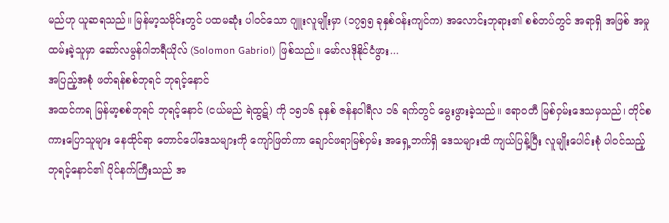မည်ဟု ယူဆရသည်။ မြန်မာ့သမိုင်းတွင် ပထမဆုံး ပါဝင်သော ဂျူးလူမျိုးမှာ (၁၇၅၅ ခုနှစ်ဝန်းကျင်က) အလောင်းဘုရား၏ စစ်တပ်တွင် အရာရှိ အဖြစ် အမှုထမ်းခဲ့သူမှာ ဆော်လမွန်ဂါဘရီယိုလ် (Solomon Gabriol) ဖြစ်သည်။ မော်လဒိုနိုင်ငံဖွား...
အပြည့်အစုံ ဖတ်ရန်စစ်ဘုရင် ဘုရင့်နောင်
အထင်ကရ မြန်မာ့စစ်ဘုရင် ဘုရင့်နောင် (ငယ်မည် ရဲထွဋ်) ကို ၁၅၁၆ ခုနှစ် ဇန်နဝါရီလ ၁၆ ရက်တွင် မွေးဖွားခဲ့သည်။ ဧရာဝတီ မြစ်ဝှမ်းဒေသမှသည်၊ တိုင်စကားပြောသူများ နေထိုင်ရာ တောင်ပေါ်ဒေသများကို ကျော်ဖြတ်ကာ ချောင်ဖရာမြစ်ဝှမ်း အရှေ့ဘက်ရှိ ဒေသများထိ ကျယ်ပြန့်ပြီး လူမျိုးပေါင်းစုံ ပါဝင်သည့် ဘုရင့်နောင်၏ ပိုင်နက်ကြီးသည် အ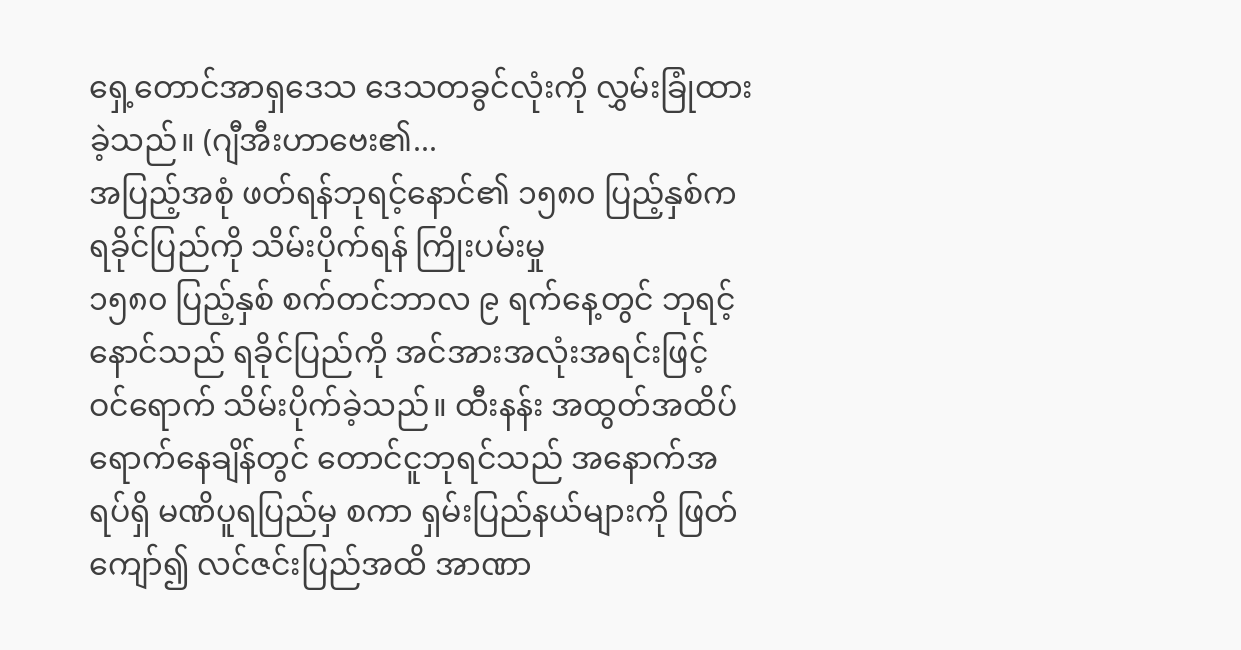ရှေ့တောင်အာရှဒေသ ဒေသတခွင်လုံးကို လွှမ်းခြုံထားခဲ့သည်။ (ဂျီအီးဟာဗေး၏...
အပြည့်အစုံ ဖတ်ရန်ဘုရင့်နောင်၏ ၁၅၈၀ ပြည့်နှစ်က ရခိုင်ပြည်ကို သိမ်းပိုက်ရန် ကြိုးပမ်းမှု
၁၅၈၀ ပြည့်နှစ် စက်တင်ဘာလ ၉ ရက်နေ့တွင် ဘုရင့်နောင်သည် ရခိုင်ပြည်ကို အင်အားအလုံးအရင်းဖြင့် ဝင်ရောက် သိမ်းပိုက်ခဲ့သည်။ ထီးနန်း အထွတ်အထိပ် ရောက်နေချိန်တွင် တောင်ငူဘုရင်သည် အနောက်အရပ်ရှိ မဏိပူရပြည်မှ စကာ ရှမ်းပြည်နယ်များကို ဖြတ်ကျော်၍ လင်ဇင်းပြည်အထိ အာဏာ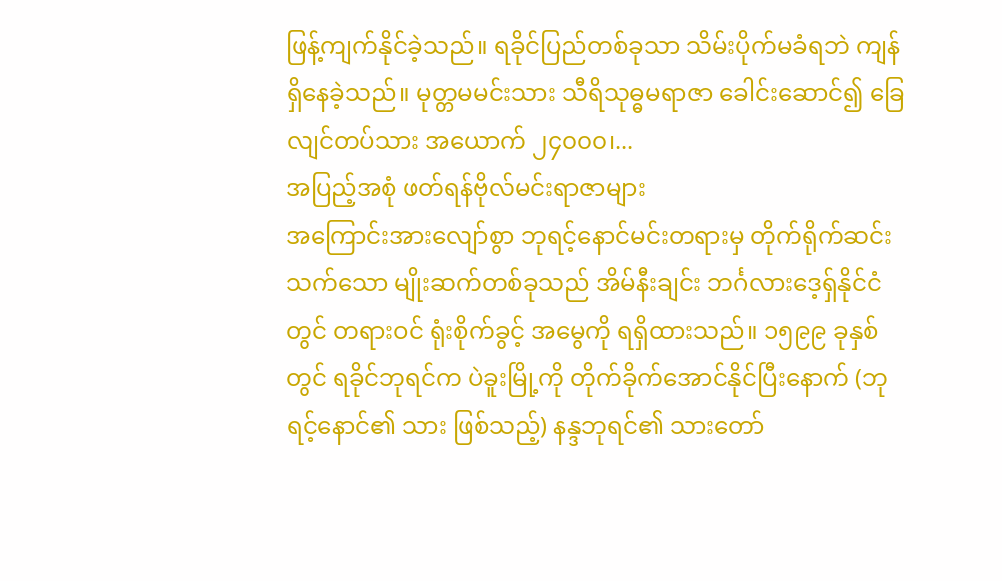ဖြန့်ကျက်နိုင်ခဲ့သည်။ ရခိုင်ပြည်တစ်ခုသာ သိမ်းပိုက်မခံရဘဲ ကျန်ရှိနေခဲ့သည်။ မုတ္တမမင်းသား သီရိသုဓ္ဓမရာဇာ ခေါင်းဆောင်၍ ခြေလျင်တပ်သား အယောက် ၂၄၀၀၀၊...
အပြည့်အစုံ ဖတ်ရန်ဗိုလ်မင်းရာဇာများ
အကြောင်းအားလျော်စွာ ဘုရင့်နောင်မင်းတရားမှ တိုက်ရိုက်ဆင်းသက်သော မျိုးဆက်တစ်ခုသည် အိမ်နီးချင်း ဘင်္ဂလားဒေ့ရှ်နိုင်ငံတွင် တရားဝင် ရုံးစိုက်ခွင့် အမွေကို ရရှိထားသည်။ ၁၅၉၉ ခုနှစ်တွင် ရခိုင်ဘုရင်က ပဲခူးမြို့ကို တိုက်ခိုက်အောင်နိုင်ပြီးနောက် (ဘုရင့်နောင်၏ သား ဖြစ်သည့်) နန္ဒဘုရင်၏ သားတော်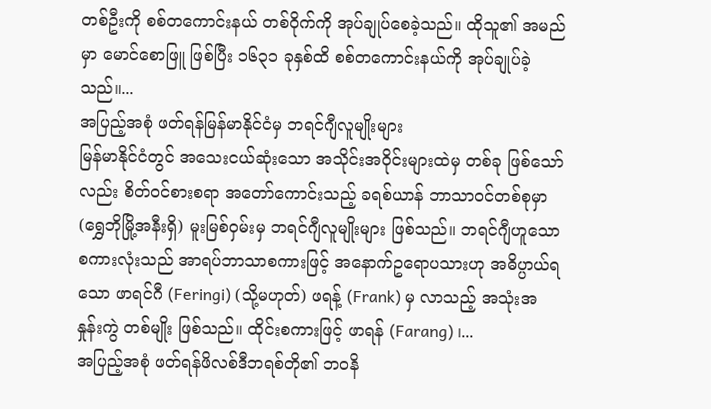တစ်ဦးကို စစ်တကောင်းနယ် တစ်ဝိုက်ကို အုပ်ချုပ်စေခဲ့သည်။ ထိုသူ၏ အမည်မှာ မောင်စောဖြူ ဖြစ်ပြီး ၁၆၃၁ ခုနှစ်ထိ စစ်တကောင်းနယ်ကို အုပ်ချုပ်ခဲ့သည်။...
အပြည့်အစုံ ဖတ်ရန်မြန်မာနိုင်ငံမှ ဘရင်ဂျီလူမျိုးများ
မြန်မာနိုင်ငံတွင် အသေးငယ်ဆုံးသော အသိုင်းအဝိုင်းများထဲမှ တစ်ခု ဖြစ်သော်လည်း စိတ်ဝင်စားစရာ အတော်ကောင်းသည့် ခရစ်ယာန် ဘာသာဝင်တစ်စုမှာ (ရွှေဘိုမြို့အနီးရှိ) မူးမြစ်ဝှမ်းမှ ဘရင်ဂျီလူမျိုးများ ဖြစ်သည်။ ဘရင်ဂျီဟူသော စကားလုံးသည် အာရပ်ဘာသာစကားဖြင့် အနောက်ဥရောပသားဟု အဓိပ္ပာယ်ရသော ဖာရင်ဂီ (Feringi) (သို့မဟုတ်) ဖရန့် (Frank) မှ လာသည့် အသုံးအနှုန်းကွဲ တစ်မျိုး ဖြစ်သည်။ ထိုင်းစကားဖြင့် ဖာရန် (Farang) ၊...
အပြည့်အစုံ ဖတ်ရန်ဖိလစ်ဒီဘရစ်တို၏ ဘဝနိ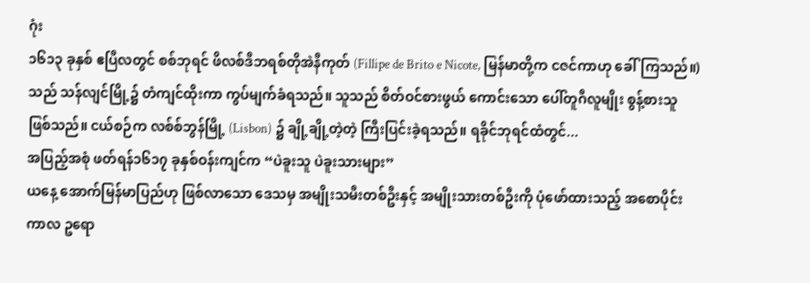ဂုံး
၁၆၁၃ ခုနှစ် ဧပြီလတွင် စစ်ဘုရင် ဖိလစ်ဒီဘရစ်တိုအဲနီကုတ် (Fillipe de Brito e Nicote, မြန်မာတို့က ငဇင်ကာဟု ခေါ်ကြသည်။) သည် သန်လျင်မြို့၌ တံကျင်ထိုးကာ ကွပ်မျက်ခံရသည်။ သူသည် စိတ်ဝင်စားဖွယ် ကောင်းသော ပေါ်တူဂီလူမျိုး စွန့်စားသူ ဖြစ်သည်။ ငယ်စဉ်က လစ်စ်ဘွန်မြို့ (Lisbon) ၌ ချို့ချို့တဲ့တဲ့ ကြီးပြင်းခဲ့ရသည်။ ရခိုင်ဘုရင်ထံတွင်...
အပြည့်အစုံ ဖတ်ရန်၁၆၁၇ ခုနှစ်ဝန်းကျင်က “ပဲခူးသူ ပဲခူးသားများ”
ယနေ့ အောက်မြန်မာပြည်ဟု ဖြစ်လာသော ဒေသမှ အမျိုးသမီးတစ်ဦးနှင့် အမျိုးသားတစ်ဦးကို ပုံဖော်ထားသည့် အစောပိုင်းကာလ ဥရော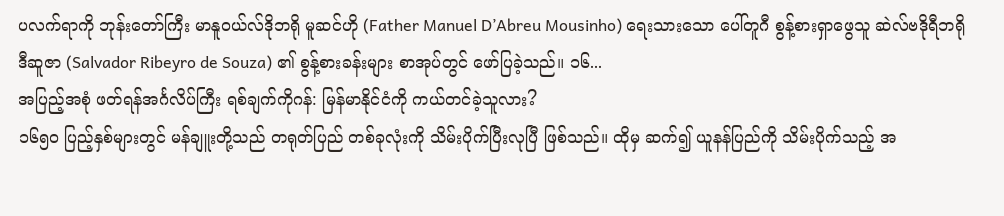ပလက်ရာကို ဘုန်းတော်ကြီး မာနူဝယ်လ်ဒိုဘရို မူဆင်ဟို (Father Manuel D’Abreu Mousinho) ရေးသားသော ပေါ်တူဂီ စွန့်စားရှာဖွေသူ ဆဲလ်ဗဒိုရီဘရို ဒီဆူဇာ (Salvador Ribeyro de Souza) ၏ စွန့်စားခန်းများ စာအုပ်တွင် ဖော်ပြခဲ့သည်။ ၁၆...
အပြည့်အစုံ ဖတ်ရန်အင်္ဂလိပ်ကြီး ရစ်ချက်ကိုဂန်: မြန်မာနိုင်ငံကို ကယ်တင်ခဲ့သူလား?
၁၆၅၀ ပြည့်နှစ်များတွင် မန်ချူးတို့သည် တရုတ်ပြည် တစ်ခုလုံးကို သိမ်းပိုက်ပြီးလုပြီ ဖြစ်သည်။ ထိုမှ ဆက်၍ ယူနန်ပြည်ကို သိမ်းပိုက်သည့် အ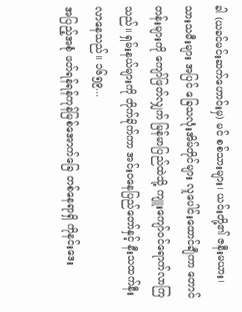ခါ (ယခင်မင်းဆက်ဟောင်းမှ) မင် စစ်သားများ၊ ယင်းတို့၏ ဇနီးမယား၊ သားသမီးများ အပြင် ခြေသလုံးအိမ်တိုင်များ လူပေါင်းထောင်ချီကာ တောင်တန်းများကို ကျော်ဖြတ်လျှက် မြန်မာပြည်ထဲသို့ ကျူးကျော်ဝင်ရောက်လာကြသည်။ ရှမ်းနယ်များကို တိုက်ခိုက်ကာ အင်းဝနေပြည်တော်နှင့် နီးသထက်နီးလာနေသည်။ ၁၆၅၉...
အပြည့်အစုံ ဖတ်ရန်ရန်ကုန်မြစ်အောက်ခြေ တစ်နေရာရှိ ကိုနင်းဒေး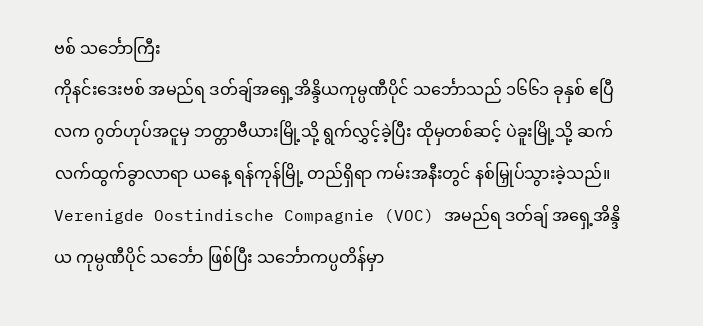ဗစ် သင်္ဘောကြီး
ကိုနင်းဒေးဗစ် အမည်ရ ဒတ်ချ်အရှေ့အိန္ဒိယကုမ္ပဏီပိုင် သင်္ဘောသည် ၁၆၆၁ ခုနှစ် ဧပြီလက ဂွတ်ဟုပ်အငူမှ ဘတ္တာဗီယားမြို့သို့ ရွက်လွှင့်ခဲ့ပြီး ထိုမှတစ်ဆင့် ပဲခူးမြို့သို့ ဆက်လက်ထွက်ခွာလာရာ ယနေ့ ရန်ကုန်မြို့ တည်ရှိရာ ကမ်းအနီးတွင် နစ်မြှုပ်သွားခဲ့သည်။ Verenigde Oostindische Compagnie (VOC) အမည်ရ ဒတ်ချ် အရှေ့အိန္ဒိယ ကုမ္ပဏီပိုင် သင်္ဘော ဖြစ်ပြီး သင်္ဘောကပ္ပတိန်မှာ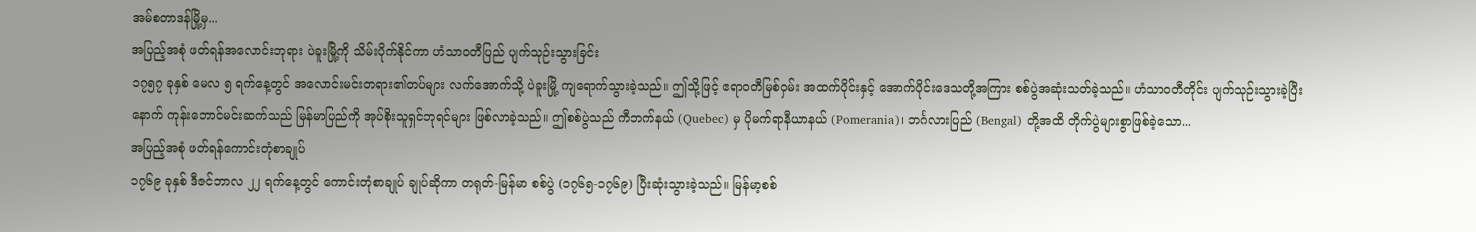အမ်စတာဒန်မြို့မှ...
အပြည့်အစုံ ဖတ်ရန်အလောင်းဘုရား ပဲခူးမြို့ကို သိမ်းပိုက်နိုင်ကာ ဟံသာဝတီပြည် ပျက်သုဉ်းသွားခြင်း
၁၇၅၇ ခုနှစ် မေလ ၅ ရက်နေ့တွင် အလောင်းမင်းတရား၏တပ်များ လက်အောက်သို့ ပဲခူးမြို့ ကျရောက်သွားခဲ့သည်။ ဤသို့ဖြင့် ဧရာဝတီမြစ်ဝှမ်း အထက်ပိုင်းနှင့် အောက်ပိုင်းဒေသတို့အကြား စစ်ပွဲအဆုံးသတ်ခဲ့သည်။ ဟံသာဝတီတိုင်း ပျက်သုဉ်းသွားခဲ့ပြီးနောက် ကုန်းဘောင်မင်းဆက်သည် မြန်မာပြည်ကို အုပ်စိုးသူရှင်ဘုရင်များ ဖြစ်လာခဲ့သည်။ ဤစစ်ပွဲသည် ကီဘက်နယ် (Quebec) မှ ပိုမက်ရာနီယာနယ် (Pomerania)၊ ဘင်္ဂလားပြည် (Bengal) တို့အထိ တိုက်ပွဲများစွာဖြစ်ခဲ့သော...
အပြည့်အစုံ ဖတ်ရန်ကောင်းတုံစာချုပ်
၁၇၆၉ ခုနှစ် ဒီဇင်ဘာလ ၂၂ ရက်နေ့တွင် ကောင်းတုံစာချုပ် ချုပ်ဆိုကာ တရုတ်-မြန်မာ စစ်ပွဲ (၁၇၆၅-၁၇၆၉) ပြီးဆုံးသွားခဲ့သည်။ မြန်မာ့စစ်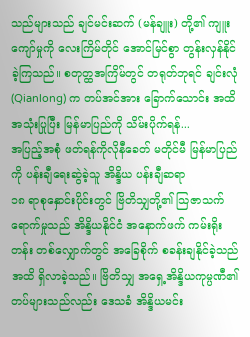သည်များသည် ချင်မင်းဆက် (မန်ချူး) တို့၏ ကျူးကျော်မှုကို လေးကြိမ်တိုင် အောင်မြင်စွာ တွန်းလှန်နိုင်ခဲ့ကြသည်။ စတုတ္ထအကြိမ်တွင် တရုတ်ဘုရင် ချင်းလုံ (Qianlong) က တပ်အင်အား ခြောက်သောင်း အထိ အသုံးပြုပြီး မြန်မာပြည်ကို သိမ်းပိုက်ရန်...
အပြည့်အစုံ ဖတ်ရန်ကိုလိုနီခေတ် မတိုင်မီ မြန်မာပြည်ကို ပန်းချီရေးဆွဲခဲ့သူ အိန္ဒိယ ပန်းချီဆရာ
၁၈ ရာစုနှောင်းပိုင်းတွင် ဗြိတိသျှတို့၏ သြဇာသက်ရောက်မှုသည် အိန္ဒိယနိုင်ငံ အနောက်ဖက် ကမ်းရိုးတန်း တစ်လျှောက်တွင် အခြေစိုက် စခန်းချနိုင်ခဲ့သည်အထိ ရှိလာခဲ့သည်။ ဗြိတိသျှ အရှေ့အိန္ဒိယကုမ္ပဏီ၏ တပ်များသည်လည်း ဒေသခံ အိန္ဒိယမင်း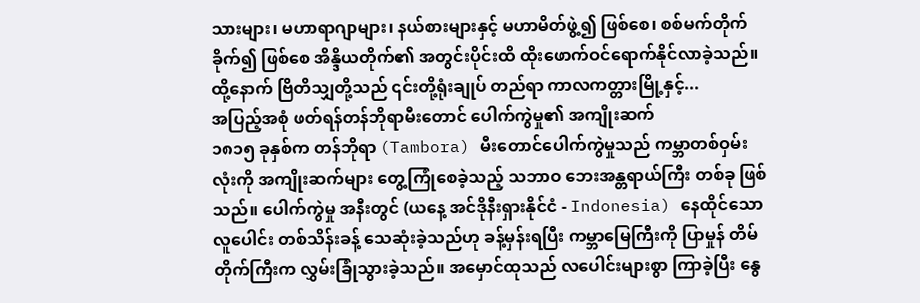သားများ၊ မဟာရာဂျာများ၊ နယ်စားများနှင့် မဟာမိတ်ဖွဲ့၍ ဖြစ်စေ၊ စစ်မက်တိုက်ခိုက်၍ ဖြစ်စေ အိန္ဒိယတိုက်၏ အတွင်းပိုင်းထိ ထိုးဖောက်ဝင်ရောက်နိုင်လာခဲ့သည်။ ထို့နောက် ဗြိတိသျှတို့သည် ၎င်းတို့ရုံးချုပ် တည်ရာ ကာလကတ္တားမြို့နှင့်...
အပြည့်အစုံ ဖတ်ရန်တန်ဘိုရာမီးတောင် ပေါက်ကွဲမှု၏ အကျိုးဆက်
၁၈၁၅ ခုနှစ်က တန်ဘိုရာ (Tambora) မီးတောင်ပေါက်ကွဲမှုသည် ကမ္ဘာတစ်ဝှမ်းလုံးကို အကျိုးဆက်များ တွေ့ကြုံစေခဲ့သည့် သဘာဝ ဘေးအန္တရာယ်ကြီး တစ်ခု ဖြစ်သည်။ ပေါက်ကွဲမှု အနီးတွင် (ယနေ့ အင်ဒိုနီးရှားနိုင်ငံ - Indonesia) နေထိုင်သော လူပေါင်း တစ်သိန်းခန့် သေဆုံးခဲ့သည်ဟု ခန့်မှန်းရပြီး ကမ္ဘာမြေကြီးကို ပြာမှုန် တိမ်တိုက်ကြီးက လွှမ်းခြုံသွားခဲ့သည်။ အမှောင်ထုသည် လပေါင်းများစွာ ကြာခဲ့ပြီး နွေ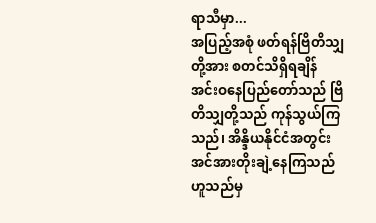ရာသီမှာ...
အပြည့်အစုံ ဖတ်ရန်ဗြိတိသျှတို့အား စတင်သိရှိရချိန်
အင်းဝနေပြည်တော်သည် ဗြိတိသျှတို့သည် ကုန်သွယ်ကြသည်၊ အိန္ဒိယနိုင်ငံအတွင်း အင်အားတိုးချဲ့နေကြသည် ဟူသည်မှ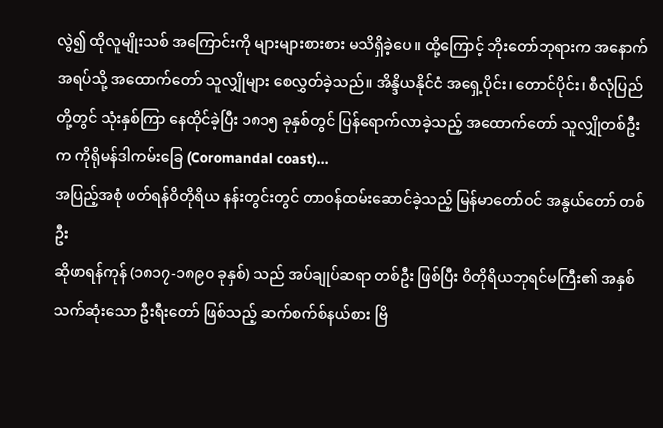လွဲ၍ ထိုလူမျိုးသစ် အကြောင်းကို များများစားစား မသိရှိခဲ့ပေ။ ထို့ကြောင့် ဘိုးတော်ဘုရားက အနောက်အရပ်သို့ အထောက်တော် သူလျှိုများ စေလွှတ်ခဲ့သည်။ အိန္ဒိယနိုင်ငံ အရှေ့ပိုင်း၊ တောင်ပိုင်း၊ စီလုံပြည်တို့တွင် သုံးနှစ်ကြာ နေထိုင်ခဲ့ပြီး ၁၈၁၅ ခုနှစ်တွင် ပြန်ရောက်လာခဲ့သည့် အထောက်တော် သူလျှိုတစ်ဦးက ကိုရိုမန်ဒါကမ်းခြေ (Coromandal coast)...
အပြည့်အစုံ ဖတ်ရန်ဝိတိုရိယ နန်းတွင်းတွင် တာဝန်ထမ်းဆောင်ခဲ့သည့် မြန်မာတော်ဝင် အနွယ်တော် တစ်ဦး
ဆိုဖာရန်ကုန် (၁၈၁၇-၁၈၉၀ ခုနှစ်) သည် အပ်ချုပ်ဆရာ တစ်ဦး ဖြစ်ပြီး ဝိတိုရိယဘုရင်မကြီး၏ အနှစ်သက်ဆုံးသော ဦးရီးတော် ဖြစ်သည့် ဆက်စက်စ်နယ်စား ဗြိ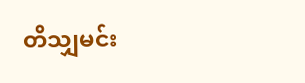တိသျှမင်း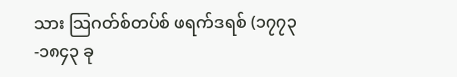သား သြဂတ်စ်တပ်စ် ဖရက်ဒရစ် (၁၇၇၃-၁၈၄၃ ခု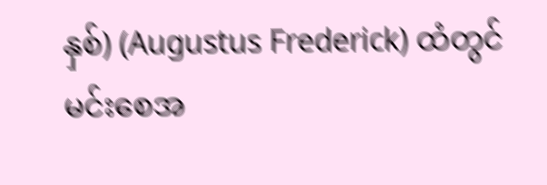နှစ်) (Augustus Frederick) ထံတွင် မင်းစေအ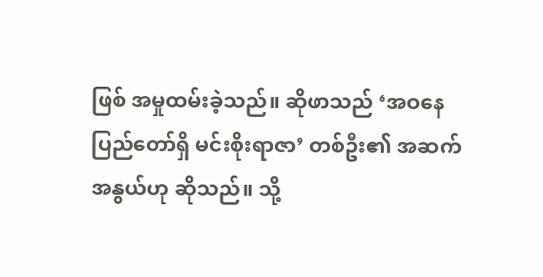ဖြစ် အမှုထမ်းခဲ့သည်။ ဆိုဖာသည် ‘အဝနေပြည်တော်ရှိ မင်းစိုးရာဇာ’ တစ်ဦး၏ အဆက်အနွယ်ဟု ဆိုသည်။ သို့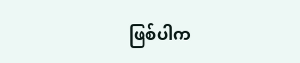ဖြစ်ပါက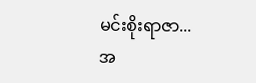မင်းစိုးရာဇာ...
အ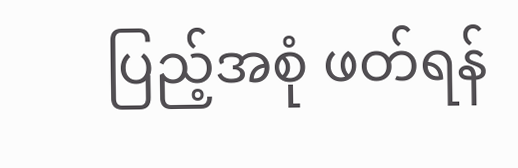ပြည့်အစုံ ဖတ်ရန်